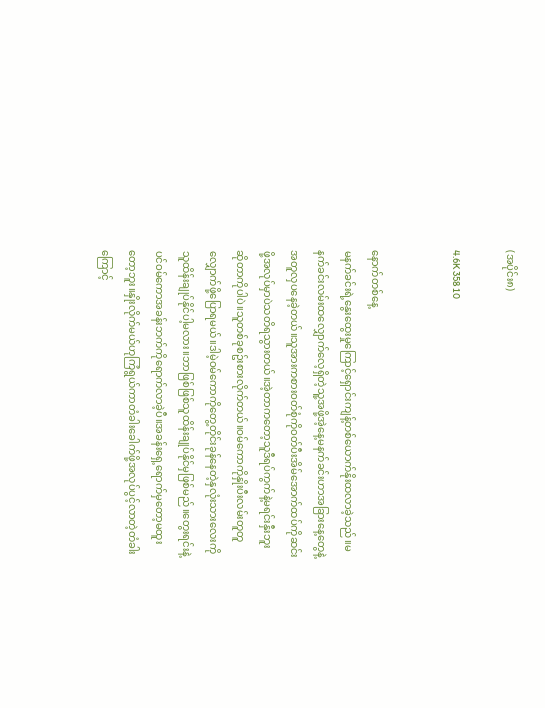(အပိုင်း၈)

4.6K 358 10


နောက်တစ်နေ့
မနက်ခင်းရဲ့နွေးထွေးမှုကြောင့်ရှောင်းကျန့်တစ်ယောက်နိုးထလာခဲ့သည်။မနက်ခင်းလမ်းထလျှောက်လေ့ရှိတဲ့သူ့အဖို့အဲ့နေ့မနက်ခင်းဟာအခြားနေ့တွေနဲ့အတူလှပနေခဲ့တယ်။သူအားကစားဝတ်စုံကိုဝတ်ပီးအိမ်အောက်ထပ်ကိုဆင်းဖို့အလုပ်မှာပဲသတိရသွားတယ်။အဲ့တာကတော့သူဒီရပ်ကွက်နဲ့မရင်းနှီးဘူးဆိုတာကိုပါပဲ။သူတစ်ခုစဥ်းစားလိုက်တယ်။ဝမ်ကောကိုနှိုးပီးလမ်းတူတူလျှောက်ဖို့ပြောရမယ်။ဒါမဲ့ဝမ်ကောကိုတွေ့တိုင်းခုန်နေတဲ့နှလုံးသားလေးကိုသူထိန်းချုပ်နိုင်ပါ့မလား။ဘာဖြစ်ဖြစ်သူထိန်းချုပ်နိုင်မှဖြစ်မည်။တွေးရင်းနဲ့ပင်ဝမ်ကောအခန်းဘက်ကိုရောက်လာခဲ့ပီ။အခန်းရှေ့ရောက်မှတော့မထူးတော့ဘူး။နှိုးလိုက်မယ်ဟုကြံရွယ်ကာတံခါးခေါက်ဖို့အလုပ်ပွင့်လာတဲ့တံခါးကြောင့်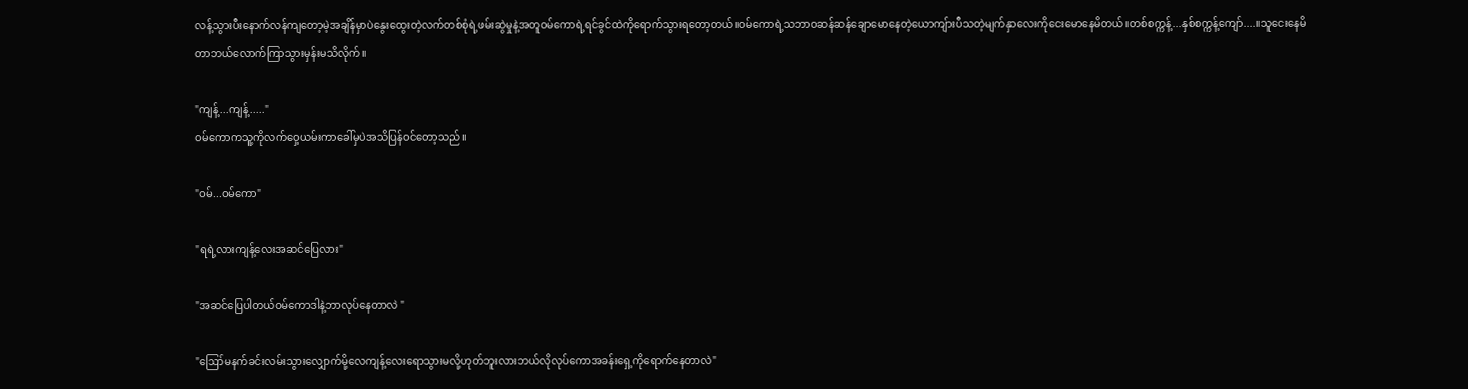လန့်သွားပီးနောက်လန်ကျတော့မဲ့အချိန်မှာပဲနွေးထွေးတဲ့လက်တစ်စုံရဲ့ဖမ်းဆွဲမှုနဲ့အတူဝမ်ကောရဲ့ရင်ခွင်ထဲကိုရောက်သွားရတော့တယ်။ဝမ်ကောရဲ့သဘာဝဆန်ဆန်ချောမောနေတဲ့ယောကျ်ားပီသတဲ့မျက်နှာလေးကိုငေးမောနေမိတယ်။တစ်စက္ကန့်...နှစ်စက္ကန့်ကျော်....။သူငေးနေမိတာဘယ်လောက်ကြာသွားမှန်းမသိလိုက်။

"ကျန့်...ကျန့်....."
ဝမ်ကောကသူ့ကိုလက်ဝှေ့ယမ်းကာခေါ်မှပဲအသိပြန်ဝင်တော့သည်။

"ဝမ်...ဝမ်ကော"

"ရရဲ့လားကျန့်လေးအဆင်ပြေလား"

"အဆင်ပြေပါတယ်ဝမ်ကောဒါနဲ့ဘာလုပ်နေတာလဲ "

"ဪမနက်ခင်းလမ်းသွားလျှောက်မို့လေကျန့်လေးရောသွားမလို့ဟုတ်ဘူးလားဘယ်လိုလုပ်ကောအခန်းရှေ့ကိုရောက်နေတာလဲ"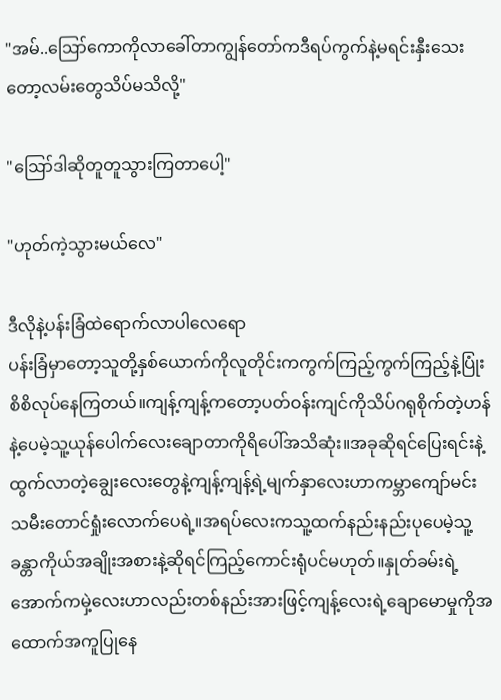"အမ်..ဪကောကိုလာခေါ်တာကျွန်တော်ကဒီရပ်ကွက်နဲ့မရင်းနှီးသေးတော့လမ်းတွေသိပ်မသိလို့"

"ဪဒါဆိုတူတူသွားကြတာပေါ့"

"ဟုတ်ကဲ့သွားမယ်လေ"

ဒီလိုနဲ့ပန်းခြံထဲရောက်လာပါလေရော
ပန်းခြံမှာတော့သူတို့နှစ်ယောက်ကိုလူတိုင်းကကွက်ကြည့်ကွက်ကြည့်နဲ့ပြုံးစိစိလုပ်နေကြတယ်။ကျန့်ကျန့်ကတော့ပတ်ဝန်းကျင်ကိုသိပ်ဂရုစိုက်တဲ့ဟန်နဲ့ပေမဲ့သူ့ယုန်ပေါက်လေးချောတာကိုရိပေါ်အသိဆုံး။အခုဆိုရင်ပြေးရင်းနဲ့ထွက်လာတဲ့ချွေးလေးတွေနဲ့ကျန့်ကျန့်ရဲ့မျက်နှာလေးဟာကမ္ဘာကျော်မင်းသမီးတောင်ရှုံးလောက်ပေရဲ့။အရပ်လေးကသူ့ထက်နည်းနည်းပုပေမဲ့သူ့ခန္တာကိုယ်အချိုးအစားနဲ့ဆိုရင်ကြည့်ကောင်းရုံပင်မဟုတ်။နှုတ်ခမ်းရဲ့အောက်ကမှဲ့လေးဟာလည်းတစ်နည်းအားဖြင့်ကျန့်လေးရဲ့ချောမောမှုကိုအထောက်အကူပြုနေ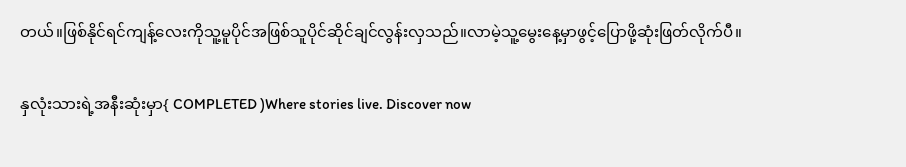တယ်။ဖြစ်နိုင်ရင်ကျန့်လေးကိုသူ့မူပိုင်အဖြစ်သူပိုင်ဆိုင်ချင်လွန်းလှသည်။လာမဲ့သူ့မွေးနေ့မှာဖွင့်ပြောဖို့ဆုံးဖြတ်လိုက်ပီ။

နှလုံးသားရဲ့အနီးဆုံးမှာ{ COMPLETED )Where stories live. Discover now